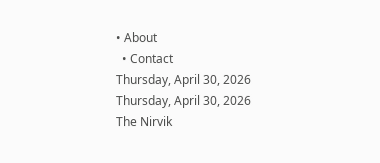• About
  • Contact
Thursday, April 30, 2026
Thursday, April 30, 2026
The Nirvik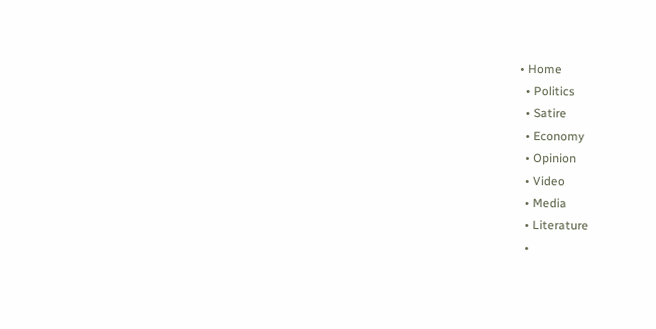• Home
  • Politics
  • Satire
  • Economy
  • Opinion
  • Video
  • Media
  • Literature
  •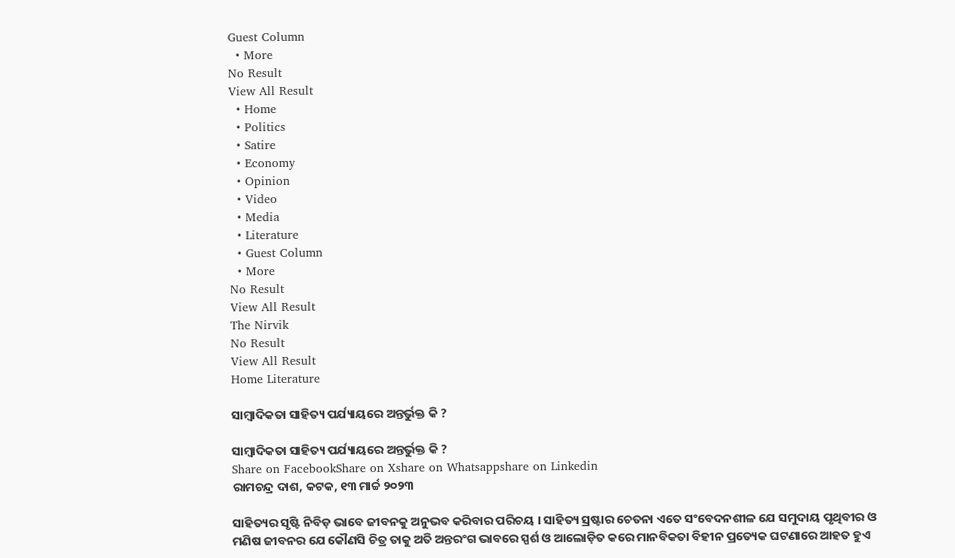Guest Column
  • More
No Result
View All Result
  • Home
  • Politics
  • Satire
  • Economy
  • Opinion
  • Video
  • Media
  • Literature
  • Guest Column
  • More
No Result
View All Result
The Nirvik
No Result
View All Result
Home Literature

ସାମ୍ବାଦିକତା ସାହିତ୍ୟ ପର୍ଯ୍ୟାୟରେ ଅନ୍ତର୍ଭୁକ୍ତ କି ?

ସାମ୍ବାଦିକତା ସାହିତ୍ୟ ପର୍ଯ୍ୟାୟରେ ଅନ୍ତର୍ଭୁକ୍ତ କି ?
Share on FacebookShare on Xshare on Whatsappshare on Linkedin
ରାମଚନ୍ଦ୍ର ଦାଶ, କଟକ, ୧୩ ମାର୍ଚ୍ଚ ୨୦୨୩

ସାହିତ୍ୟର ସୃଷ୍ଟି ନିବିଡ଼ ଭାବେ ଜୀବନକୁ ଅନୁଭବ କରିବାର ପରିଚୟ । ସାହିତ୍ୟ ସ୍ରଷ୍ଟାର ଚେତନା ଏତେ ସଂବେଦନଶୀଳ ଯେ ସମୁଦାୟ ପୃଥିବୀର ଓ ମଣିଷ ଜୀବନର ଯେ କୌଣସି ଚିତ୍ର ତାକୁ ଅତି ଅନ୍ତରଂଗ ଭାବରେ ସ୍ପର୍ଶ ଓ ଆଲୋଡ଼ିତ କରେ ମାନବିକତା ବିହୀନ ପ୍ରତ୍ୟେକ ଘଟଣାରେ ଆହତ ହୁଏ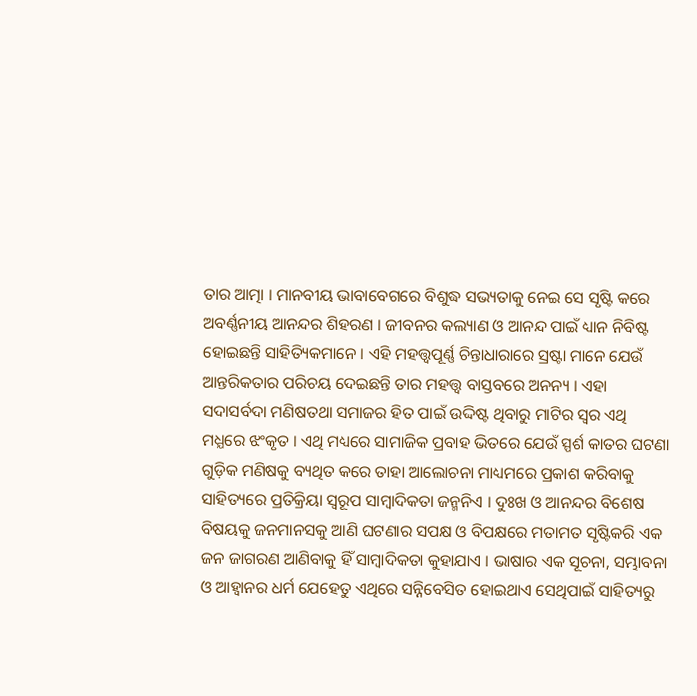ତାର ଆତ୍ମା । ମାନବୀୟ ଭାବାବେଗରେ ବିଶୁଦ୍ଧ ସଭ୍ୟତାକୁ ନେଇ ସେ ସୃଷ୍ଟି କରେ ଅବର୍ଣ୍ଣନୀୟ ଆନନ୍ଦର ଶିହରଣ । ଜୀବନର କଲ୍ୟାଣ ଓ ଆନନ୍ଦ ପାଇଁ ଧ୍ୟାନ ନିବିଷ୍ଟ ହୋଇଛନ୍ତି ସାହିତ୍ୟିକମାନେ । ଏହି ମହତ୍ତ୍ୱପୂର୍ଣ୍ଣ ଚିନ୍ତାଧାରାରେ ସ୍ରଷ୍ଟା ମାନେ ଯେଉଁ ଆନ୍ତରିକତାର ପରିଚୟ ଦେଇଛନ୍ତି ତାର ମହତ୍ତ୍ୱ ବାସ୍ତବରେ ଅନନ୍ୟ । ଏହା ସଦାସର୍ବଦା ମଣିଷତଥା ସମାଜର ହିତ ପାଇଁ ଉଦ୍ଦିଷ୍ଟ ଥିବାରୁ ମାଟିର ସ୍ୱର ଏଥି ମଧ୍ଯରେ ଝଂକୃତ । ଏଥି ମଧ୍ୟରେ ସାମାଜିକ ପ୍ରବାହ ଭିତରେ ଯେଉଁ ସ୍ପର୍ଶ କାତର ଘଟଣା ଗୁଡ଼ିକ ମଣିଷକୁ ବ୍ୟଥିତ କରେ ତାହା ଆଲୋଚନା ମାଧ୍ୟମରେ ପ୍ରକାଶ କରିବାକୁ ସାହିତ୍ୟରେ ପ୍ରତିକ୍ରିୟା ସ୍ୱରୂପ ସାମ୍ବାଦିକତା ଜନ୍ମନିଏ । ଦୁଃଖ ଓ ଆନନ୍ଦର ବିଶେଷ ବିଷୟକୁ ଜନମାନସକୁ ଆଣି ଘଟଣାର ସପକ୍ଷ ଓ ବିପକ୍ଷରେ ମତାମତ ସୃଷ୍ଟିକରି ଏକ ଜନ ଜାଗରଣ ଆଣିବାକୁ ହିଁ ସାମ୍ବାଦିକତା କୁହାଯାଏ । ଭାଷାର ଏକ ସୂଚନା, ସମ୍ଭାବନା ଓ ଆହ୍ବାନର ଧର୍ମ ଯେହେତୁ ଏଥିରେ ସନ୍ନିବେସିତ ହୋଇଥାଏ ସେଥିପାଇଁ ସାହିତ୍ୟରୁ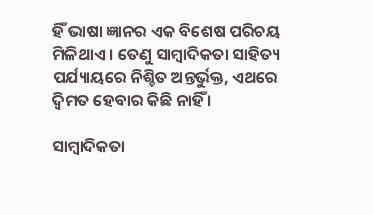ହିଁ ଭାଷା ଜ୍ଞାନର ଏକ ବିଶେଷ ପରିଚୟ ମିଳିଥାଏ । ତେଣୁ ସାମ୍ବାଦିକତା ସାହିତ୍ୟ ପର୍ଯ୍ୟାୟରେ ନିଶ୍ଚିତ ଅନ୍ତର୍ଭୁକ୍ତ, ଏଥରେ ଦ୍ବିମତ ହେବାର କିଛି ନାହିଁ ।

ସାମ୍ବାଦିକତା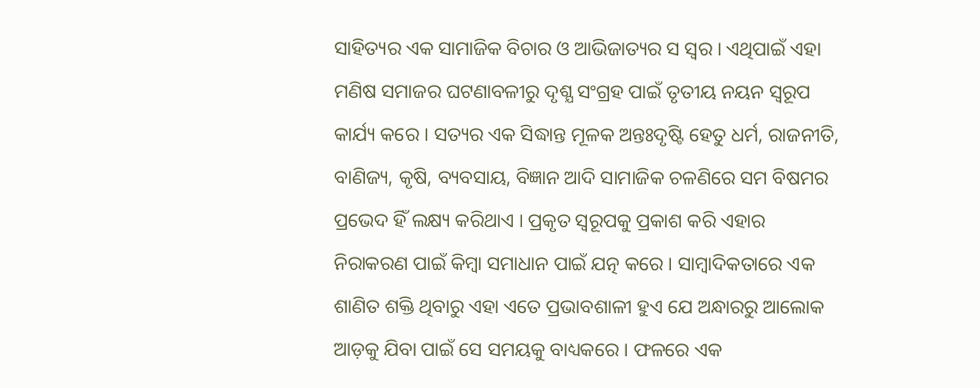ସାହିତ୍ୟର ଏକ ସାମାଜିକ ବିଚାର ଓ ଆଭିଜାତ୍ୟର ସ ସ୍ୱର । ଏଥିପାଇଁ ଏହା ମଣିଷ ସମାଜର ଘଟଣାବଳୀରୁ ଦୃଶ୍ଯ ସଂଗ୍ରହ ପାଇଁ ତୃତୀୟ ନୟନ ସ୍ୱରୂପ କାର୍ଯ୍ୟ କରେ । ସତ୍ୟର ଏକ ସିଦ୍ଧାନ୍ତ ମୂଳକ ଅନ୍ତଃଦୃଷ୍ଟି ହେତୁ ଧର୍ମ, ରାଜନୀତି, ବାଣିଜ୍ୟ, କୃଷି, ବ୍ୟବସାୟ, ବିଜ୍ଞାନ ଆଦି ସାମାଜିକ ଚଳଣିରେ ସମ ବିଷମର ପ୍ରଭେଦ ହିଁ ଲକ୍ଷ୍ୟ କରିଥାଏ । ପ୍ରକୃତ ସ୍ୱରୂପକୁ ପ୍ରକାଶ କରି ଏହାର ନିରାକରଣ ପାଇଁ କିମ୍ବା ସମାଧାନ ପାଇଁ ଯତ୍ନ କରେ । ସାମ୍ବାଦିକତାରେ ଏକ ଶାଣିତ ଶକ୍ତି ଥିବାରୁ ଏହା ଏତେ ପ୍ରଭାବଶାଳୀ ହୁଏ ଯେ ଅନ୍ଧାରରୁ ଆଲୋକ ଆଡ଼କୁ ଯିବା ପାଇଁ ସେ ସମୟକୁ ବାଧ୍ୟକରେ । ଫଳରେ ଏକ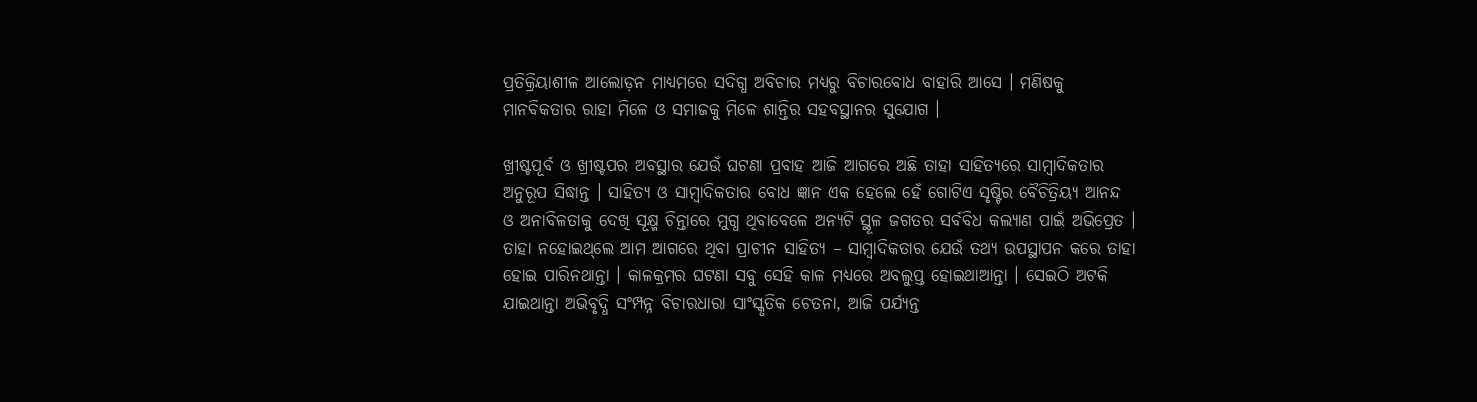ପ୍ରତିକ୍ରିୟାଶୀଳ ଆଲୋଡ଼ନ ମାଧ୍ୟମରେ ସଦିଗ୍ଧ ଅବିଚାର ମଧ୍ୟରୁ ବିଚାରବୋଧ ବାହାରି ଆସେ । ମଣିଷକୁ ମାନବିକତାର ରାହା ମିଳେ ଓ ସମାଜକୁ ମିଳେ ଶାନ୍ତିର ସହବସ୍ଥାନର ସୁଯୋଗ ।

ଖ୍ରୀଷ୍ଟପୂର୍ବ ଓ ଖ୍ରୀଷ୍ଟପର ଅବସ୍ଥାର ଯେଉଁ ଘଟଣା ପ୍ରବାହ ଆଜି ଆଗରେ ଅଛି ତାହା ସାହିତ୍ୟରେ ସାମ୍ବାଦିକତାର ଅନୁରୂପ ସିଦ୍ଧାନ୍ତ । ସାହିତ୍ୟ ଓ ସାମ୍ବାଦିକତାର ବୋଧ ଜ୍ଞାନ ଏକ ହେଲେ ହେଁ ଗୋଟିଏ ସୃଷ୍ଟିର ବୈଚିତ୍ରିୟ୍ଯ ଆନନ୍ଦ ଓ ଅନାବିଳତାକୁ ଦେଖି ସୂକ୍ଷ୍ମ ଚିନ୍ତାରେ ମୁଗ୍ଧ ଥିବାବେଳେ ଅନ୍ୟଟି ସ୍ଥୂଳ ଜଗତର ସର୍ବବିଧ କଲ୍ୟାଣ ପାଇଁ ଅଭିପ୍ରେତ । ତାହା ନହୋଇଥ୍‌ଲେ ଆମ ଆଗରେ ଥିବା ପ୍ରାଚୀନ ସାହିତ୍ୟ – ସାମ୍ବାଦିକତାର ଯେଉଁ ତଥ୍ୟ ଉପସ୍ଥାପନ କରେ ତାହା ହୋଇ ପାରିନଥାନ୍ତା । କାଳକ୍ରମର ଘଟଣା ସବୁ ସେହି କାଳ ମଧ୍ୟରେ ଅବଲୁପ୍ତ ହୋଇଥାଆନ୍ତା । ସେଇଠି ଅଟକି ଯାଇଥାନ୍ତା ଅଭିବୃଦ୍ଧି ସଂମ୍ପନ୍ନ ବିଚାରଧାରା ସାଂସ୍କୃତିକ ଚେତନା, ଆଜି ପର୍ଯ୍ୟନ୍ତ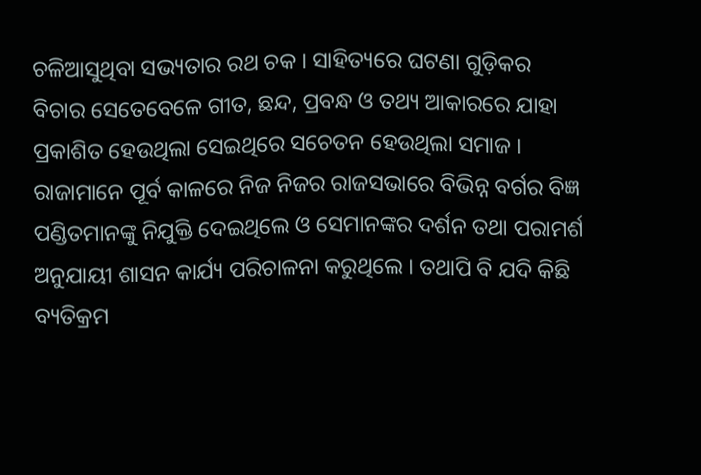ଚଳିଆସୁଥିବା ସଭ୍ୟତାର ରଥ ଚକ । ସାହିତ୍ୟରେ ଘଟଣା ଗୁଡ଼ିକର ବିଚାର ସେତେବେଳେ ଗୀତ, ଛନ୍ଦ, ପ୍ରବନ୍ଧ ଓ ତଥ୍ୟ ଆକାରରେ ଯାହା ପ୍ରକାଶିତ ହେଉଥିଲା ସେଇଥିରେ ସଚେତନ ହେଉଥିଲା ସମାଜ । ରାଜାମାନେ ପୂର୍ବ କାଳରେ ନିଜ ନିଜର ରାଜସଭାରେ ବିଭିନ୍ନ ବର୍ଗର ବିଜ୍ଞ ପଣ୍ଡିତମାନଙ୍କୁ ନିଯୁକ୍ତି ଦେଇଥିଲେ ଓ ସେମାନଙ୍କର ଦର୍ଶନ ତଥା ପରାମର୍ଶ ଅନୁଯାୟୀ ଶାସନ କାର୍ଯ୍ୟ ପରିଚାଳନା କରୁଥିଲେ । ତଥାପି ବି ଯଦି କିଛି ବ୍ୟତିକ୍ରମ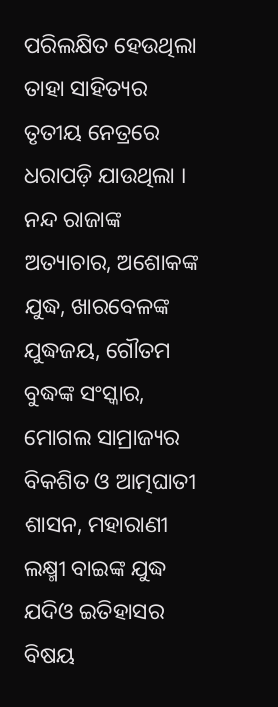ପରିଲକ୍ଷିତ ହେଉଥିଲା ତାହା ସାହିତ୍ୟର ତୃତୀୟ ନେତ୍ରରେ ଧରାପଡ଼ି ଯାଉଥିଲା । ନନ୍ଦ ରାଜାଙ୍କ ଅତ୍ୟାଚାର, ଅଶୋକଙ୍କ ଯୁଦ୍ଧ, ଖାରବେଳଙ୍କ ଯୁଦ୍ଧଜୟ, ଗୌତମ ବୁଦ୍ଧଙ୍କ ସଂସ୍କାର, ମୋଗଲ ସାମ୍ରାଜ୍ୟର ବିକଶିତ ଓ ଆତ୍ମଘାତୀ ଶାସନ, ମହାରାଣୀ ଲକ୍ଷ୍ମୀ ବାଇଙ୍କ ଯୁଦ୍ଧ ଯଦିଓ ଇତିହାସର ବିଷୟ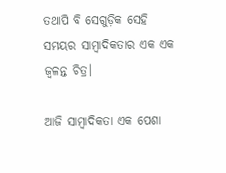ତଥାପି ବି ସେଗୁଡ଼ିକ ସେହି ସମୟର ସାମ୍ବାଦିକତାର ଏକ ଏକ ଜ୍ଵଳନ୍ତ ଚିତ୍ର।

ଆଜି ସାମ୍ବାଦିକତା ଏକ ପେଶା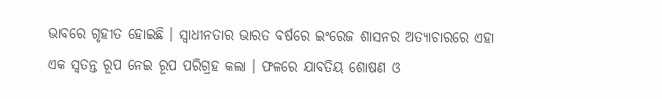ଭାବରେ ଗୃହୀତ ହୋଇଛି । ସ୍ୱାଧୀନତାର ଭାରତ ବର୍ଷରେ ଇଂରେଜ ଶାସନର ଅତ୍ୟାଚାରରେ ଏହା ଏକ ସ୍ୱତନ୍ତ ରୂପ ନେଇ ରୂପ ପରିଗ୍ରହ କଲା । ଫଳରେ ଯାବତିୟ ଶୋଷଣ ଓ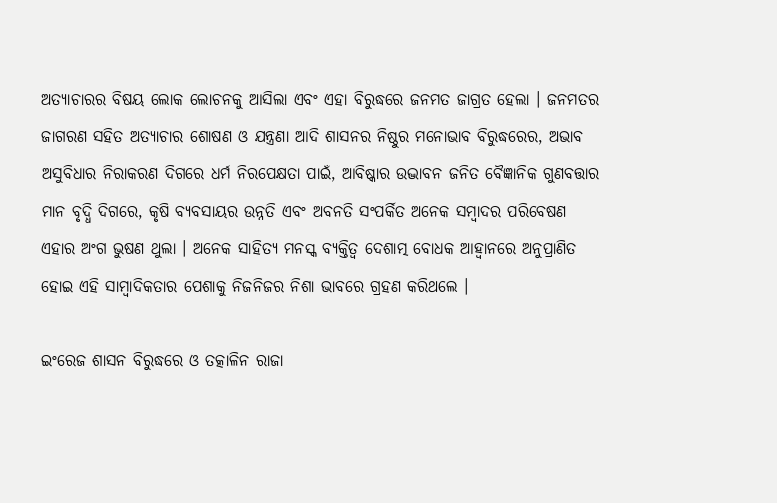ଅତ୍ୟାଚାରର ବିଷୟ ଲୋକ ଲୋଚନକୁ ଆସିଲା ଏବଂ ଏହା ବିରୁଦ୍ଧରେ ଜନମତ ଜାଗ୍ରତ ହେଲା । ଜନମତର ଜାଗରଣ ସହିତ ଅତ୍ୟାଚାର ଶୋଷଣ ଓ ଯନ୍ତ୍ରଣା ଆଦି ଶାସନର ନିଷ୍ଠୁର ମନୋଭାବ ବିରୁଦ୍ଧରେର, ଅଭାବ ଅସୁବିଧାର ନିରାକରଣ ଦିଗରେ ଧର୍ମ ନିରପେକ୍ଷତା ପାଇଁ, ଆବିଷ୍କାର ଉଦ୍ଭାବନ ଜନିତ ବୈଜ୍ଞାନିକ ଗୁଣବତ୍ତାର ମାନ ବୃଦ୍ଧି ଦିଗରେ, କୃଷି ବ୍ୟବସାୟର ଉନ୍ନତି ଏବଂ ଅବନତି ସଂପର୍କିତ ଅନେକ ସମ୍ବାଦର ପରିବେଷଣ ଏହାର ଅଂଗ ଭୁଷଣ ଥୁଲା । ଅନେକ ସାହିତ୍ୟ ମନସ୍କ ବ୍ୟକ୍ତିତ୍ୱ ଦେଶାତ୍ମ ବୋଧକ ଆହ୍ବାନରେ ଅନୁପ୍ରାଣିତ ହୋଇ ଏହି ସାମ୍ବାଦିକତାର ପେଶାକୁ ନିଜନିଜର ନିଶା ଭାବରେ ଗ୍ରହଣ କରିଥଲେ ।

ଇଂରେଜ ଶାସନ ବିରୁଦ୍ଧରେ ଓ ତତ୍କାଳିନ ରାଜା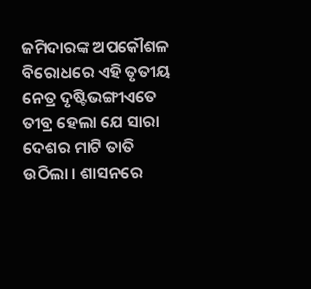ଜମିଦାରଙ୍କ ଅପକୌଶଳ ବିରୋଧରେ ଏହି ତୃତୀୟ ନେତ୍ର ଦୃଷ୍ଟିଭଙ୍ଗୀଏତେ ତୀବ୍ର ହେଲା ଯେ ସାରା ଦେଶର ମାଟି ତାତି ଉଠିଲା । ଶାସନରେ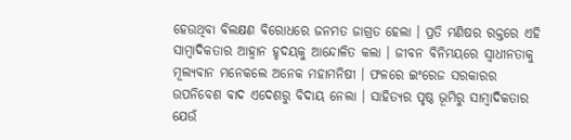ହେଉଥିବା ବିଲକ୍ଷଣ ବିରୋଧରେ ଜନମତ ଜାଗ୍ରତ ହେଲା । ପ୍ରତି ମଣିଷର ରକ୍ତରେ ଏହି ସାମ୍ବାଦିକତାର ଆହ୍ଵାନ ହୃଦୟକୁ ଆନ୍ଦୋଳିତ କଲା । ଜୀବନ ବିନିମୟରେ ସ୍ୱାଧୀନତାକୁ ମୂଲ୍ୟବାନ ମନେକଲେ ଅନେକ ମହାମନିଷୀ । ଫଳରେ ଇଂରେଜ ସରକାରର ଉପନିବେଶ ବାଦ ଏଦେଶରୁ ବିଦାୟ ନେଲା । ସାହିତ୍ୟର ପୃଷ୍ଠ ଭୂମିରୁ ସାମ୍ବାଦିକତାର ଯେଉଁ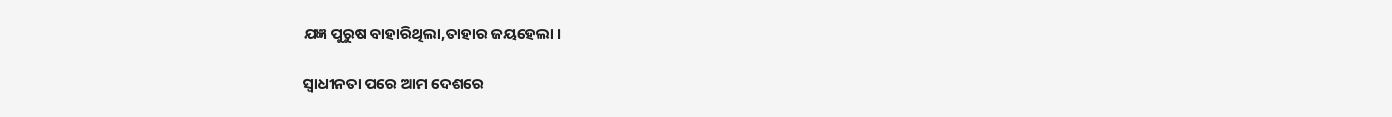ଯଜ୍ଞ ପୁରୁଷ ବାହାରିଥିଲା,ତାହାର ଜୟହେଲା ।

ସ୍ୱାଧୀନତା ପରେ ଆମ ଦେଶରେ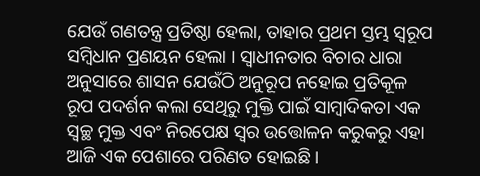ଯେଉଁ ଗଣତନ୍ତ୍ର ପ୍ରତିଷ୍ଠା ହେଲା, ତାହାର ପ୍ରଥମ ସ୍ତମ୍ଭ ସ୍ୱରୂପ ସମ୍ବିଧାନ ପ୍ରଣୟନ ହେଲା । ସ୍ୱାଧୀନତାର ବିଚାର ଧାରା ଅନୁସାରେ ଶାସନ ଯେଉଁଠି ଅନୁରୂପ ନହୋଇ ପ୍ରତିକୂଳ ରୂପ ପଦର୍ଶନ କଲା ସେଥିରୁ ମୁକ୍ତି ପାଇଁ ସାମ୍ବାଦିକତା ଏକ ସ୍ୱଚ୍ଛ ମୁକ୍ତ ଏବଂ ନିରପେକ୍ଷ ସ୍ୱର ଉତ୍ତୋଳନ କରୁକରୁ ଏହା ଆଜି ଏକ ପେଶାରେ ପରିଣତ ହୋଇଛି ।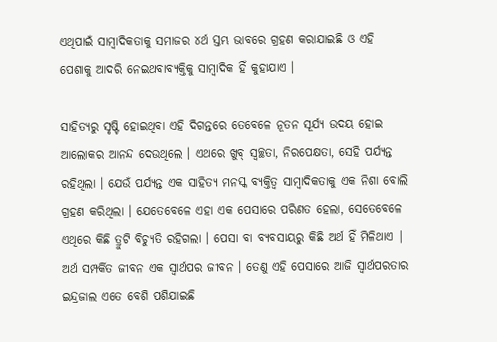ଏଥିପାଇଁ ସାମ୍ବାଦିକତାକୁ ସମାଜର ୪ର୍ଥ ସ୍ତମ୍ଭ ଭାବରେ ଗ୍ରହଣ କରାଯାଇଛି ଓ ଏହି ପେଶାକୁ ଆଦରି ନେଇଥବାବ୍ୟକ୍ତିକୁ ସାମ୍ବାଦିକ ହିଁ କୁହାଯାଏ ।

ସାହିତ୍ୟରୁ ସୃଷ୍ଟି ହୋଇଥିବା ଏହି ଦିଗନ୍ତରେ ତେବେଳେ ନୂତନ ସୂର୍ଯ୍ୟ ଉଦୟ ହୋଇ ଆଲୋକର ଆନନ୍ଦ ଦେଉଥିଲେ । ଏଥରେ ଖୁବ୍‌ ସ୍ୱଚ୍ଛତା, ନିରପେକ୍ଷତା, ସେହି ପର୍ଯ୍ୟନ୍ତ ରହିଥିଲା । ଯେଉଁ ପର୍ଯ୍ୟନ୍ତ ଏକ ସାହିତ୍ୟ ମନସ୍କ ବ୍ୟକ୍ତିତ୍ୱ ସାମ୍ବାଦିକତାକୁ ଏକ ନିଶା ବୋଲି ଗ୍ରହଣ କରିଥିଲା । ଯେତେବେଳେ ଏହା ଏକ ପେସାରେ ପରିଣତ ହେଲା, ସେତେବେଳେ ଏଥିରେ କିଛି ତ୍ରୁଟି ବିଚ୍ୟୁତି ରହିଗଲା । ପେସା ବା ବ୍ୟବସାୟରୁ କିଛି ଅର୍ଥ ହିଁ ମିଳିଥାଏ | ଅର୍ଥ ସମ୍ପର୍କିତ ଜୀବନ ଏକ ସ୍ୱାର୍ଥପର ଜୀବନ । ତେଣୁ ଏହି ପେସାରେ ଆଜି ସ୍ଵାର୍ଥପରତାର ଇନ୍ଦ୍ରଜାଲ ଏତେ ବେଶି ପଶିଯାଇଛି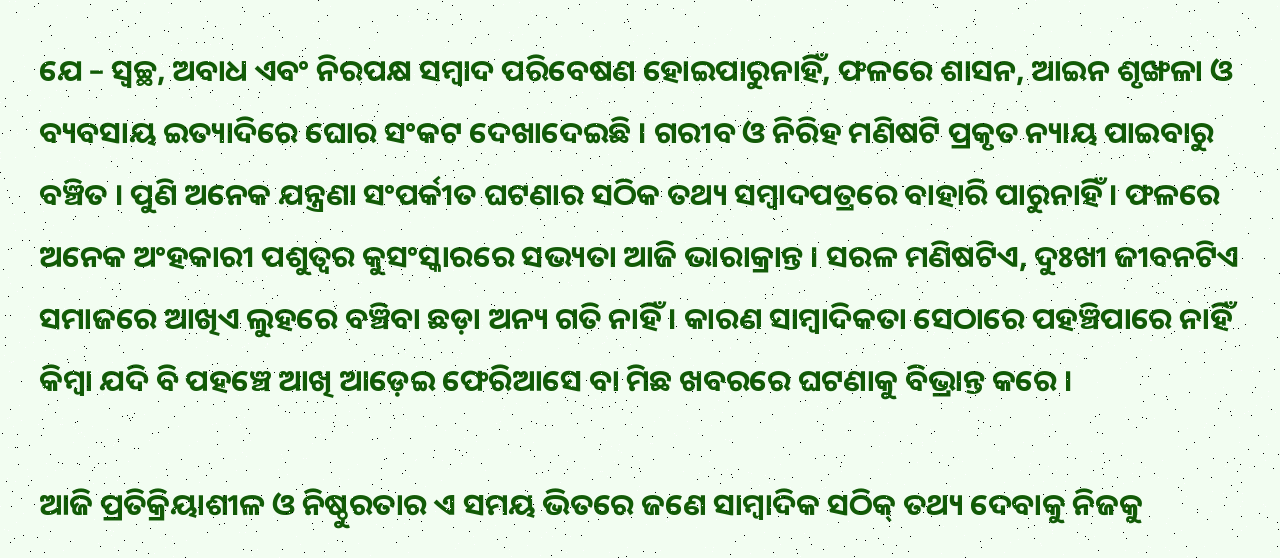ଯେ – ସ୍ୱଚ୍ଛ, ଅବାଧ ଏବଂ ନିରପକ୍ଷ ସମ୍ବାଦ ପରିବେଷଣ ହୋଇପାରୁନାହିଁ, ଫଳରେ ଶାସନ, ଆଇନ ଶୃଙ୍ଖଳା ଓ ବ୍ୟବସାୟ ଇତ୍ୟାଦିରେ ଘୋର ସଂକଟ ଦେଖାଦେଇଛି । ଗରୀବ ଓ ନିରିହ ମଣିଷଟି ପ୍ରକୃତ ନ୍ୟାୟ ପାଇବାରୁ ବଞ୍ଚିତ । ପୁଣି ଅନେକ ଯନ୍ତ୍ରଣା ସଂପର୍କୀତ ଘଟଣାର ସଠିକ ତଥ୍ୟ ସମ୍ବାଦପତ୍ରରେ ବାହାରି ପାରୁନାହିଁ । ଫଳରେ ଅନେକ ଅଂହକାରୀ ପଶୁତ୍ଵର କୁସଂସ୍କାରରେ ସଭ୍ୟତା ଆଜି ଭାରାକ୍ରାନ୍ତ । ସରଳ ମଣିଷଟିଏ, ଦୁଃଖୀ ଜୀବନଟିଏ ସମାଜରେ ଆଖିଏ ଲୁହରେ ବଞ୍ଚିବା ଛଡ଼ା ଅନ୍ୟ ଗତି ନାହିଁ । କାରଣ ସାମ୍ବାଦିକତା ସେଠାରେ ପହଞ୍ଚିପାରେ ନାହିଁ କିମ୍ବା ଯଦି ବି ପହଞ୍ଚେ ଆଖି ଆଡ଼େଇ ଫେରିଆସେ ବା ମିଛ ଖବରରେ ଘଟଣାକୁ ବିଭ୍ରାନ୍ତ କରେ ।

ଆଜି ପ୍ରତିକ୍ରିୟାଶୀଳ ଓ ନିଷ୍ଠୁରତାର ଏ ସମୟ ଭିତରେ ଜଣେ ସାମ୍ବାଦିକ ସଠିକ୍‌ ତଥ୍ୟ ଦେବାକୁ ନିଜକୁ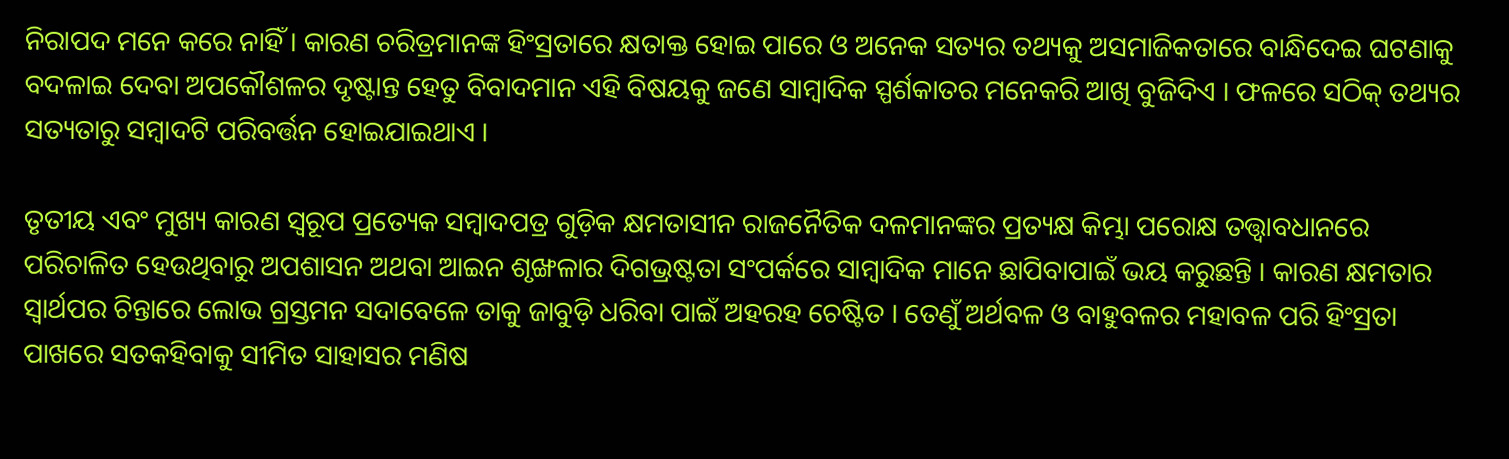ନିରାପଦ ମନେ କରେ ନାହିଁ । କାରଣ ଚରିତ୍ରମାନଙ୍କ ହିଂସ୍ରତାରେ କ୍ଷତାକ୍ତ ହୋଇ ପାରେ ଓ ଅନେକ ସତ୍ୟର ତଥ୍ୟକୁ ଅସମାଜିକତାରେ ବାନ୍ଧିଦେଇ ଘଟଣାକୁ ବଦଳାଇ ଦେବା ଅପକୌଶଳର ଦୃଷ୍ଟାନ୍ତ ହେତୁ ବିବାଦମାନ ଏହି ବିଷୟକୁ ଜଣେ ସାମ୍ବାଦିକ ସ୍ପର୍ଶକାତର ମନେକରି ଆଖି ବୁଜିଦିଏ । ଫଳରେ ସଠିକ୍ ତଥ୍ୟର ସତ୍ୟତାରୁ ସମ୍ବାଦଟି ପରିବର୍ତ୍ତନ ହୋଇଯାଇଥାଏ ।

ତୃତୀୟ ଏବଂ ମୁଖ୍ୟ କାରଣ ସ୍ୱରୂପ ପ୍ରତ୍ୟେକ ସମ୍ବାଦପତ୍ର ଗୁଡ଼ିକ କ୍ଷମତାସୀନ ରାଜନୈତିକ ଦଳମାନଙ୍କର ପ୍ରତ୍ୟକ୍ଷ କିମ୍ଭା ପରୋକ୍ଷ ତତ୍ତ୍ଵାବଧାନରେ ପରିଚାଳିତ ହେଉଥିବାରୁ ଅପଶାସନ ଅଥବା ଆଇନ ଶୃଙ୍ଖଳାର ଦିଗଭ୍ରଷ୍ଟତା ସଂପର୍କରେ ସାମ୍ବାଦିକ ମାନେ ଛାପିବାପାଇଁ ଭୟ କରୁଛନ୍ତି । କାରଣ କ୍ଷମତାର ସ୍ବାର୍ଥପର ଚିନ୍ତାରେ ଲୋଭ ଗ୍ରସ୍ତମନ ସଦାବେଳେ ତାକୁ ଜାବୁଡ଼ି ଧରିବା ପାଇଁ ଅହରହ ଚେଷ୍ଟିତ । ତେଣୁଁ ଅର୍ଥବଳ ଓ ବାହୁବଳର ମହାବଳ ପରି ହିଂସ୍ରତା ପାଖରେ ସତକହିବାକୁ ସୀମିତ ସାହାସର ମଣିଷ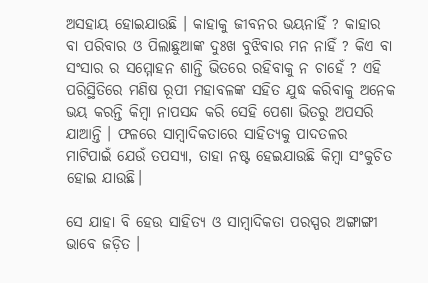ଅସହାୟ ହୋଇଯାଉଛି । କାହାକୁ ଜୀବନର ଭୟନାହିଁ ? କାହାର ବା ପରିବାର ଓ ପିଲାଛୁଆଙ୍କ ଦୁଃଖ ବୁଝିବାର ମନ ନାହିଁ ? କିଏ ବା ସଂସାର ର ସମ୍ମୋହନ ଶାନ୍ତି ଭିତରେ ରହିବାକୁ ନ ଚାହେଁ ? ଏହି ପରିସ୍ଥିତିରେ ମଣିଷ ରୂପୀ ମହାବଳଙ୍କ ସହିତ ଯୁଦ୍ଧ କରିବାକୁ ଅନେକ ଭୟ କରନ୍ତି କିମ୍ବା ନାପସନ୍ଦ କରି ସେହି ପେଶା ଭିତରୁ ଅପସରି ଯାଆନ୍ତି । ଫଳରେ ସାମ୍ବାଦିକତାରେ ସାହିତ୍ୟକୁ ପାଦତଳର ମାଟିପାଇଁ ଯେଉଁ ତପସ୍ୟା, ତାହା ନଷ୍ଟ ହେଇଯାଉଛି କିମ୍ବା ସଂକୁଚିତ ହୋଇ ଯାଉଛି।

ସେ ଯାହା ବି ହେଉ ସାହିତ୍ୟ ଓ ସାମ୍ବାଦିକତା ପରସ୍ପର ଅଙ୍ଗାଙ୍ଗୀ ଭାବେ ଜଡ଼ିତ ।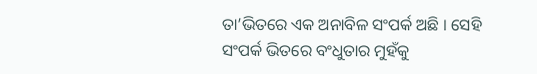ତା’ଭିତରେ ଏକ ଅନାବିଳ ସଂପର୍କ ଅଛି । ସେହି ସଂପର୍କ ଭିତରେ ବଂଧୁତାର ମୁହଁକୁ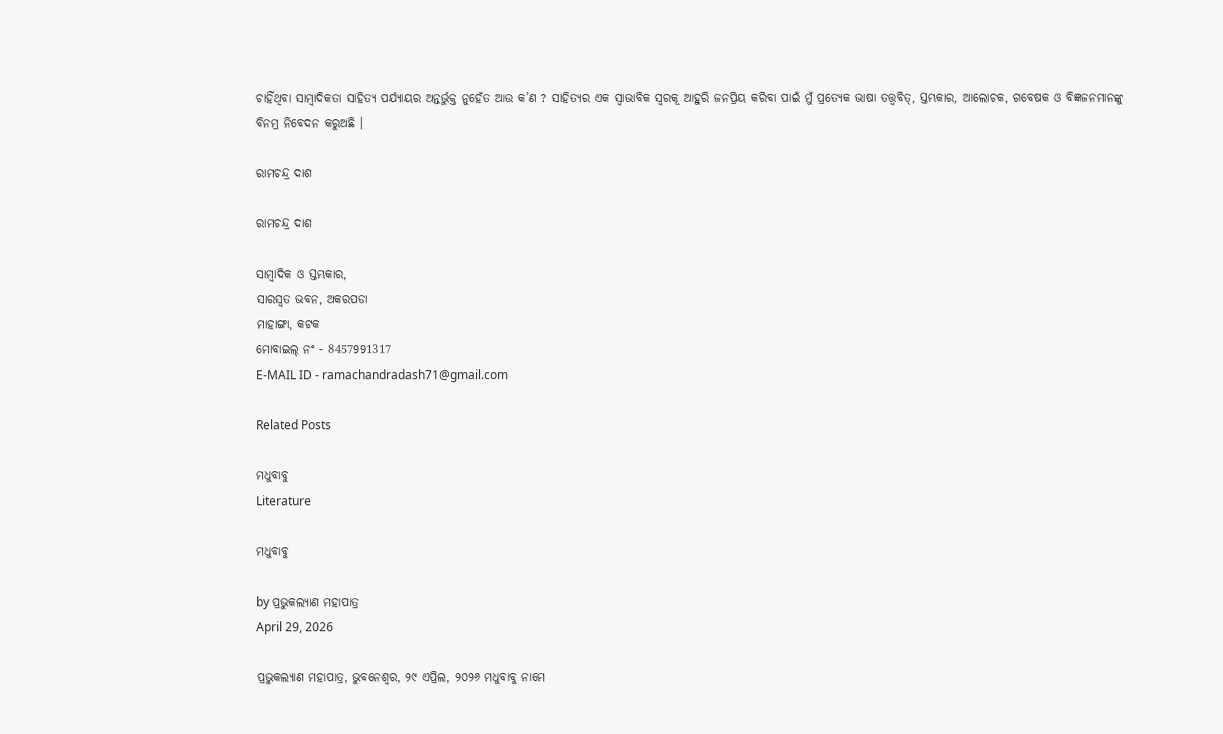ଚାହିଁଥିବା ସାମ୍ବାଦିକତା ସାହିତ୍ୟ ପର୍ଯ୍ୟାୟର ଅନ୍ତର୍ଭୁକ୍ତ ନୁହେଁତ ଆଉ କ’ଣ ? ସାହିତ୍ୟର ଏକ ସ୍ୱାଭାବିକ ସ୍ଵରକୂ ଆହୁରି ଜନପ୍ରିୟ କରିବା ପାଇଁ ମୁଁ ପ୍ରତ୍ୟେକ ଭାଷା ତତ୍ତ୍ୱବିତ୍‌, ସ୍ତମ୍ଭକାର, ଆଲୋଚକ, ଗବେଷକ ଓ ବିଜ୍ଞଜନମାନଙ୍କୁ ବିନମ୍ର ନିବେଦନ କରୁଅଛି ।

ରାମଚନ୍ଦ୍ର ଦାଶ

ରାମଚନ୍ଦ୍ର ଦାଶ

ସାମ୍ବାଦିକ ଓ ସ୍ତମ୍ଭକାର,
ସାରସ୍ଵତ ଭବନ, ଅକରପଡା
ମାହାଙ୍ଗା, କଟକ
ମୋବାଇଲ୍ ନଂ - 8457991317
E-MAIL ID - ramachandradash71@gmail.com

Related Posts

ମଧୁବାବୁ
Literature

ମଧୁବାବୁ

by ପ୍ରଭୁକଲ୍ୟାଣ ମହାପାତ୍ର
April 29, 2026

ପ୍ରଭୁକଲ୍ୟାଣ ମହାପାତ୍ର, ଭୁବନେଶ୍ୱର, ୨୯ ଏପ୍ରିଲ, ୨୦୨୬ ମଧୁବାବୁ ନାମେ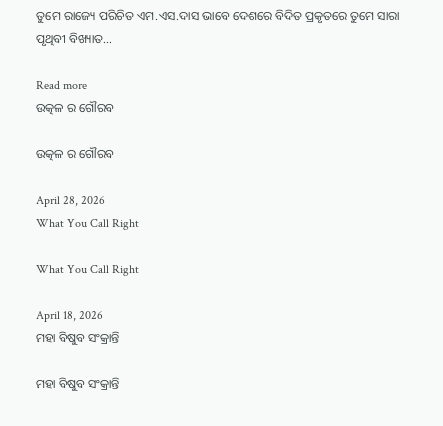ତୁମେ ରାଜ୍ୟେ ପରିଚିତ ଏମ.ଏସ.ଦାସ ଭାବେ ଦେଶରେ ବିଦିତ ପ୍ରକୃତରେ ତୁମେ ସାରା ପୃଥିବୀ ବିଖ୍ୟାତ...

Read more
ଉତ୍କଳ ର ଗୌରବ

ଉତ୍କଳ ର ଗୌରବ

April 28, 2026
What You Call Right

What You Call Right

April 18, 2026
ମହା ବିଷୁବ ସଂକ୍ରାନ୍ତି

ମହା ବିଷୁବ ସଂକ୍ରାନ୍ତି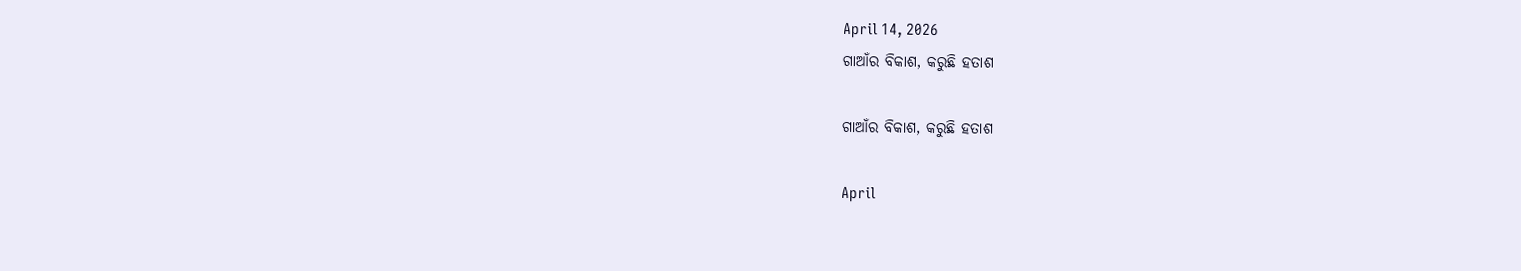April 14, 2026
ଗାଆଁର ବିକାଶ, କରୁଛି ହତାଶ

ଗାଆଁର ବିକାଶ, କରୁଛି ହତାଶ

April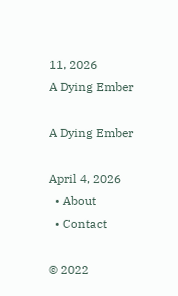11, 2026
A Dying Ember

A Dying Ember

April 4, 2026
  • About
  • Contact

© 2022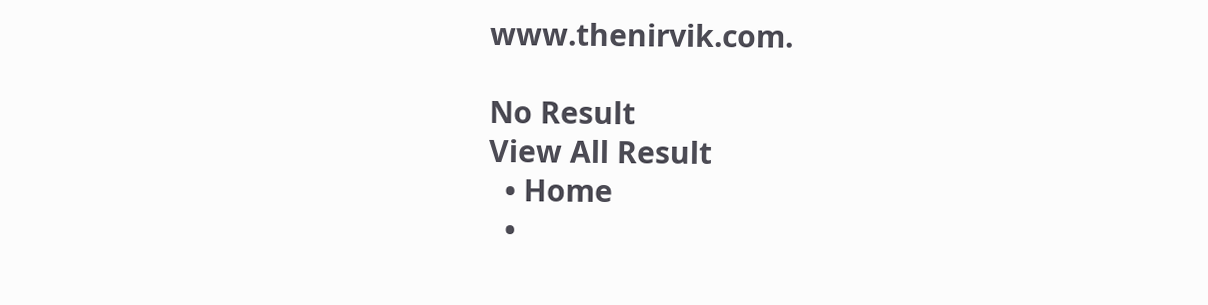www.thenirvik.com.

No Result
View All Result
  • Home
  •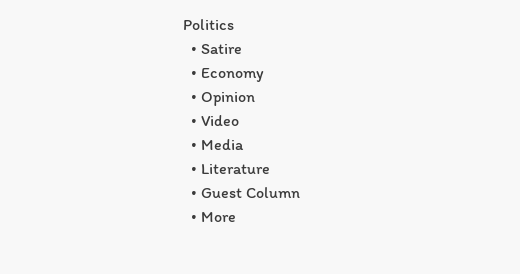Politics
  • Satire
  • Economy
  • Opinion
  • Video
  • Media
  • Literature
  • Guest Column
  • More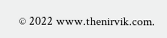© 2022 www.thenirvik.com.